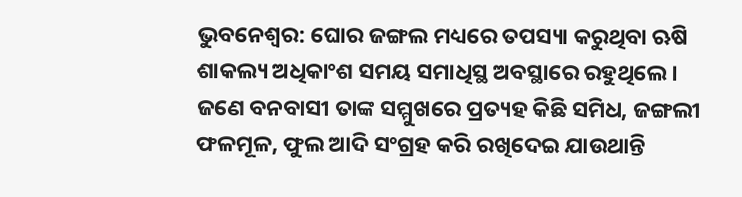ଭୁବନେଶ୍ଵର: ଘୋର ଜଙ୍ଗଲ ମଧ୍ୟରେ ତପସ୍ୟା କରୁଥିବା ଋଷି ଶାକଲ୍ୟ ଅଧିକାଂଶ ସମୟ ସମାଧିସ୍ଥ ଅବସ୍ଥାରେ ରହୁଥିଲେ। ଜଣେ ବନବାସୀ ତାଙ୍କ ସମ୍ମୁଖରେ ପ୍ରତ୍ୟହ କିଛି ସମିଧ, ଜଙ୍ଗଲୀ ଫଳମୂଳ, ଫୁଲ ଆଦି ସଂଗ୍ରହ କରି ରଖିଦେଇ ଯାଉଥାନ୍ତି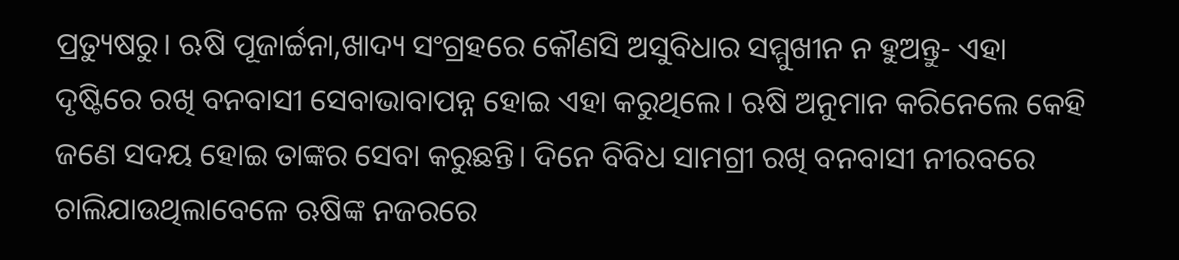ପ୍ରତ୍ୟୁଷରୁ। ଋଷି ପୂଜାର୍ଚ୍ଚନା,ଖାଦ୍ୟ ସଂଗ୍ରହରେ କୌଣସି ଅସୁବିଧାର ସମ୍ମୁଖୀନ ନ ହୁଅନ୍ତୁ- ଏହା ଦୃଷ୍ଟିରେ ରଖି ବନବାସୀ ସେବାଭାବାପନ୍ନ ହୋଇ ଏହା କରୁଥିଲେ। ଋଷି ଅନୁମାନ କରିନେଲେ କେହି ଜଣେ ସଦୟ ହୋଇ ତାଙ୍କର ସେବା କରୁଛନ୍ତି। ଦିନେ ବିବିଧ ସାମଗ୍ରୀ ରଖି ବନବାସୀ ନୀରବରେ ଚାଲିଯାଉଥିଲାବେଳେ ଋଷିଙ୍କ ନଜରରେ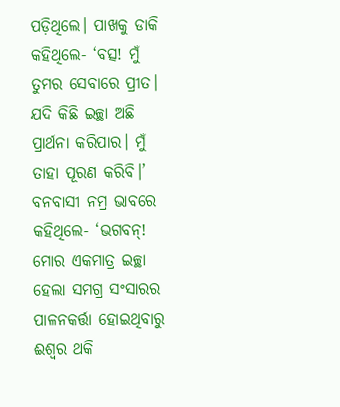ପଡ଼ିଥିଲେ। ପାଖକୁ ଡାକି କହିଥିଲେ- ‘ବତ୍ସ! ମୁଁ ତୁମର ସେବାରେ ପ୍ରୀତ। ଯଦି କିଛି ଇଚ୍ଛା ଅଛି ପ୍ରାର୍ଥନା କରିପାର। ମୁଁ ତାହା ପୂରଣ କରିବି।’ ବନବାସୀ ନମ୍ର ଭାବରେ କହିଥିଲେ- ‘ଭଗବନ୍! ମୋର ଏକମାତ୍ର ଇଚ୍ଛା ହେଲା ସମଗ୍ର ସଂସାରର ପାଳନକର୍ତ୍ତା ହୋଇଥିବାରୁ ଈଶ୍ବର ଥକି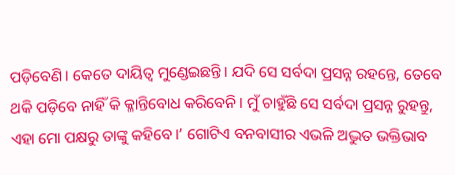ପଡ଼ିବେଣି। କେତେ ଦାୟିତ୍ବ ମୁଣ୍ଡେଇଛନ୍ତି। ଯଦି ସେ ସର୍ବଦା ପ୍ରସନ୍ନ ରହନ୍ତେ, ତେବେ ଥକି ପଡ଼ିବେ ନାହିଁ କି କ୍ଳାନ୍ତିବୋଧ କରିବେନି। ମୁଁ ଚାହୁଁଛି ସେ ସର୍ବଦା ପ୍ରସନ୍ନ ରୁହନ୍ତୁ, ଏହା ମୋ ପକ୍ଷରୁ ତାଙ୍କୁ କହିବେ।’ ଗୋଟିଏ ବନବାସୀର ଏଭଳି ଅଦ୍ଭୁତ ଭକ୍ତିଭାବ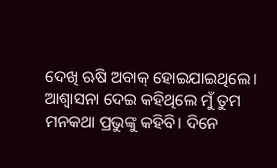ଦେଖି ଋଷି ଅବାକ୍ ହୋଇଯାଇଥିଲେ। ଆଶ୍ବାସନା ଦେଇ କହିଥିଲେ ମୁଁ ତୁମ ମନକଥା ପ୍ରଭୁଙ୍କୁ କହିବି। ଦିନେ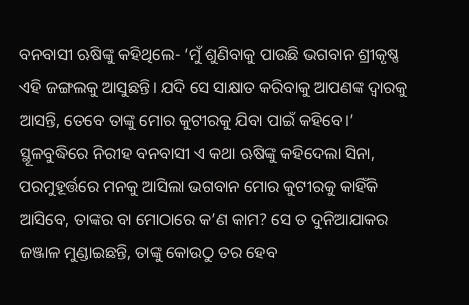ବନବାସୀ ଋଷିଙ୍କୁ କହିଥିଲେ- ‘ମୁଁ ଶୁଣିବାକୁ ପାଉଛି ଭଗବାନ ଶ୍ରୀକୃଷ୍ଣ ଏହି ଜଙ୍ଗଲକୁ ଆସୁଛନ୍ତି। ଯଦି ସେ ସାକ୍ଷାତ କରିବାକୁ ଆପଣଙ୍କ ଦ୍ବାରକୁ ଆସନ୍ତି, ତେବେ ତାଙ୍କୁ ମୋର କୁଟୀରକୁ ଯିବା ପାଇଁ କହିବେ।’ ସ୍ଥୂଳବୁଦ୍ଧିରେ ନିରୀହ ବନବାସୀ ଏ କଥା ଋଷିଙ୍କୁ କହିଦେଲା ସିନା, ପରମୁହୂର୍ତ୍ତରେ ମନକୁ ଆସିଲା ଭଗବାନ ମୋର କୁଟୀରକୁ କାହିଁକି ଆସିବେ, ତାଙ୍କର ବା ମୋଠାରେ କ’ଣ କାମ? ସେ ତ ଦୁନିଆଯାକର ଜଞ୍ଜାଳ ମୁଣ୍ଡାଇଛନ୍ତି, ତାଙ୍କୁ କୋଉଠୁ ତର ହେବ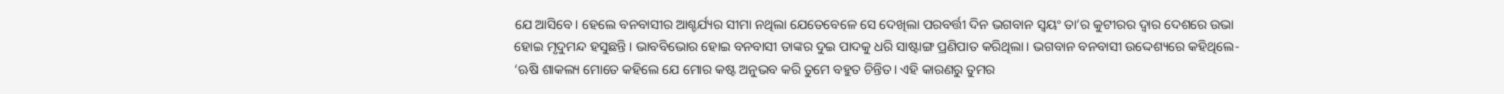ଯେ ଆସିବେ। ହେଲେ ବନବାସୀର ଆଶ୍ଚର୍ଯ୍ୟର ସୀମା ନଥିଲା ଯେତେବେଳେ ସେ ଦେଖିଲା ପରବର୍ତ୍ତୀ ଦିନ ଭଗବାନ ସ୍ବୟଂ ତା’ର କୁଟୀରର ଦ୍ବାର ଦେଶରେ ଉଭା ହୋଇ ମୃଦୁମନ୍ଦ ହସୁଛନ୍ତି। ଭାବବିଭୋର ହୋଇ ବନବାସୀ ତାଙ୍କର ଦୁଇ ପାଦକୁ ଧରି ସାଷ୍ଟାଙ୍ଗ ପ୍ରଣିପାତ କରିଥିଲା। ଭଗବାନ ବନବାସୀ ଉଦ୍ଦେଶ୍ୟରେ କହିଥିଲେ- ‘ଋଷି ଶାକଲ୍ୟ ମୋତେ କହିଲେ ଯେ ମୋର କଷ୍ଟ ଅନୁଭବ କରି ତୁମେ ବହୁତ ଚିନ୍ତିତ। ଏହି କାରଣରୁ ତୁମର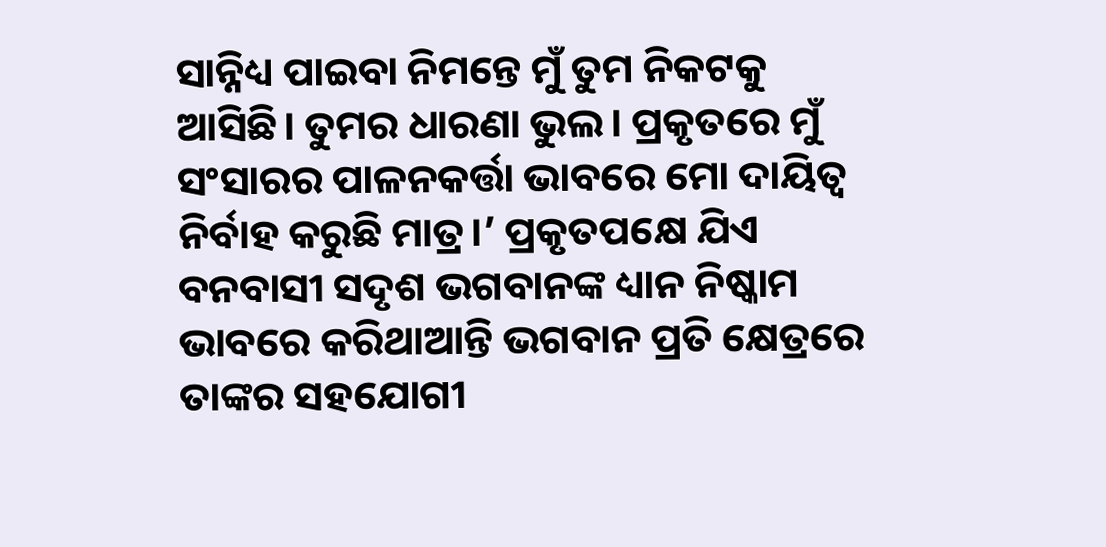ସାନ୍ନିଧ୍ୟ ପାଇବା ନିମନ୍ତେ ମୁଁ ତୁମ ନିକଟକୁ ଆସିଛି। ତୁମର ଧାରଣା ଭୁଲ। ପ୍ରକୃତରେ ମୁଁ ସଂସାରର ପାଳନକର୍ତ୍ତା ଭାବରେ ମୋ ଦାୟିତ୍ବ ନିର୍ବାହ କରୁଛି ମାତ୍ର।’ ପ୍ରକୃତପକ୍ଷେ ଯିଏ ବନବାସୀ ସଦୃଶ ଭଗବାନଙ୍କ ଧ୍ୟାନ ନିଷ୍କାମ ଭାବରେ କରିଥାଆନ୍ତି ଭଗବାନ ପ୍ରତି କ୍ଷେତ୍ରରେ ତାଙ୍କର ସହଯୋଗୀ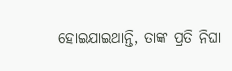ହୋଇଯାଇଥାନ୍ତି, ତାଙ୍କ ପ୍ରତି ନିଘା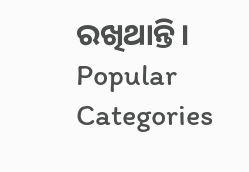ରଖିଥାନ୍ତି।
Popular Categories